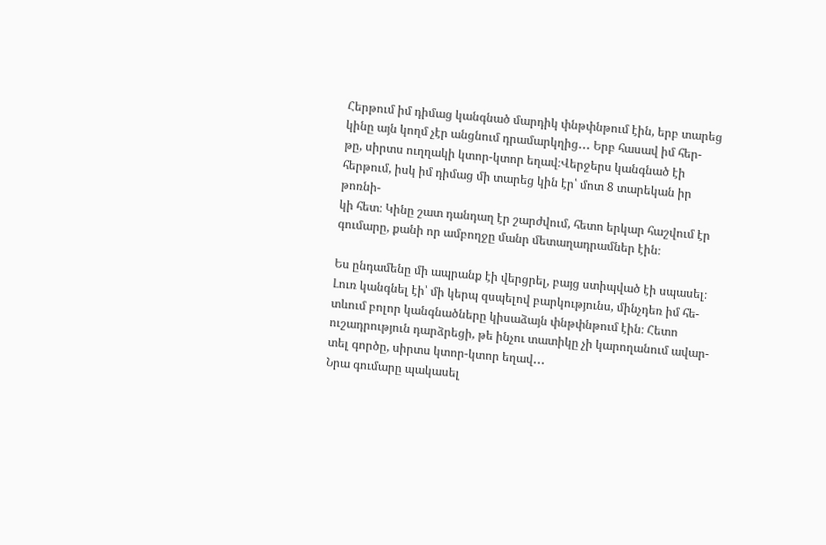Հերթում իմ դիմաց կանգնած մարդիկ փնթփնթում էին, երբ տարեց կինը այն կողմ չէր անցնում դրամարկղից․․․ Երբ հասավ իմ հեր-
թը, սիրտս ուղղակի կտոր-կտոր եղավ։Վերջերս կանգնած էի հերթում, իսկ իմ դիմաց մի տարեց կին էր՝ մոտ 8 տարեկան իր թոռնի-
կի հետ։ Կինը շատ դանդաղ էր շարժվում, հետո երկար հաշվում էր գումարը, քանի որ ամբողջը մանր մետաղադրամներ էին։

Ես ընդամենը մի ապրանք էի վերցրել, բայց ստիպված էի սպասել։ Լուռ կանգնել էի՝ մի կերպ զսպելով բարկությունս, մինչդեռ իմ հե-
տևում բոլոր կանգնածները կիսաձայն փնթփնթում էին։ Հետո ուշադրություն դարձրեցի, թե ինչու տատիկը չի կարողանում ավար-
տել գործը, սիրտս կտոր-կտոր եղավ․․․
Նրա գումարը պակասել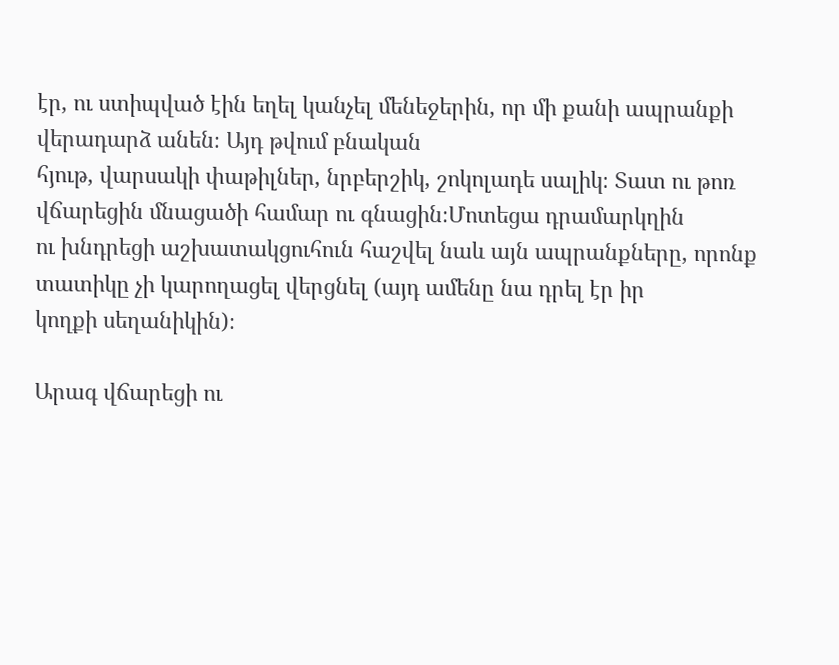էր, ու ստիպված էին եղել կանչել մենեջերին, որ մի քանի ապրանքի վերադարձ անեն։ Այդ թվում բնական
հյութ, վարսակի փաթիլներ, նրբերշիկ, շոկոլադե սալիկ։ Տատ ու թոռ վճարեցին մնացածի համար ու գնացին։Մոտեցա դրամարկղին
ու խնդրեցի աշխատակցուհուն հաշվել նաև այն ապրանքները, որոնք տատիկը չի կարողացել վերցնել (այդ ամենը նա դրել էր իր
կողքի սեղանիկին)։

Արագ վճարեցի ու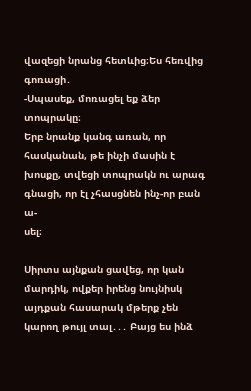վազեցի նրանց հետևից։Ես հեռվից գոռացի․
-Սպասեք, մոռացել եք ձեր տոպրակը։
Երբ նրանք կանգ առան, որ հասկանան, թե ինչի մասին է խոսքը, տվեցի տոպրակն ու արագ գնացի, որ էլ չհասցնեն ինչ-որ բան ա-
սել։

Սիրտս այնքան ցավեց, որ կան մարդիկ, ովքեր իրենց նույնիսկ այդքան հասարակ մթերք չեն կարող թույլ տալ․․․ Բայց ես ինձ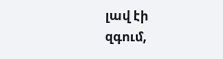լավ էի
զգում,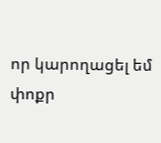որ կարողացել եմ փոքր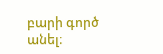բարի գործ անել։